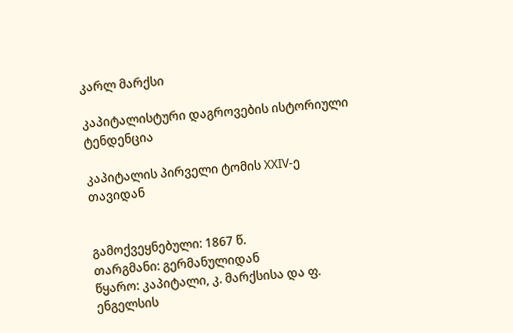კარლ მარქსი

კაპიტალისტური დაგროვების ისტორიული ტენდენცია

კაპიტალის პირველი ტომის XXIV-ე თავიდან


გამოქვეყნებული: 1867 წ.
თარგმანი: გერმანულიდან
წყარო: კაპიტალი, კ. მარქსისა და ფ. ენგელსის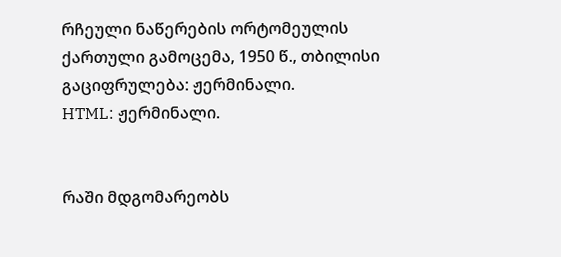რჩეული ნაწერების ორტომეულის ქართული გამოცემა, 1950 წ., თბილისი
გაციფრულება: ჟერმინალი.
HTML: ჟერმინალი.


რაში მდგომარეობს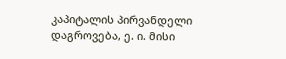კაპიტალის პირვანდელი დაგროვება, ე. ი. მისი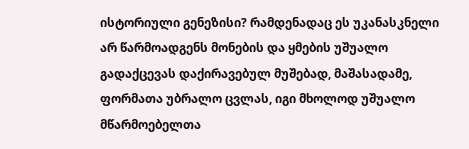ისტორიული გენეზისი? რამდენადაც ეს უკანასკნელი არ წარმოადგენს მონების და ყმების უშუალო გადაქცევას დაქირავებულ მუშებად, მაშასადამე, ფორმათა უბრალო ცვლას, იგი მხოლოდ უშუალო მწარმოებელთა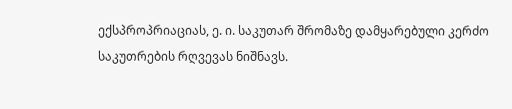ექსპროპრიაციას, ე. ი. საკუთარ შრომაზე დამყარებული კერძო საკუთრების რღვევას ნიშნავს.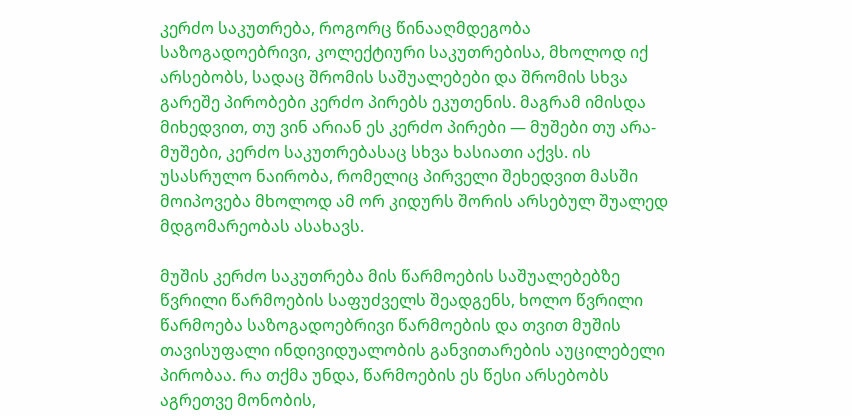კერძო საკუთრება, როგორც წინააღმდეგობა საზოგადოებრივი, კოლექტიური საკუთრებისა, მხოლოდ იქ არსებობს, სადაც შრომის საშუალებები და შრომის სხვა გარეშე პირობები კერძო პირებს ეკუთენის. მაგრამ იმისდა მიხედვით, თუ ვინ არიან ეს კერძო პირები — მუშები თუ არა-მუშები, კერძო საკუთრებასაც სხვა ხასიათი აქვს. ის უსასრულო ნაირობა, რომელიც პირველი შეხედვით მასში მოიპოვება მხოლოდ ამ ორ კიდურს შორის არსებულ შუალედ მდგომარეობას ასახავს.

მუშის კერძო საკუთრება მის წარმოების საშუალებებზე წვრილი წარმოების საფუძველს შეადგენს, ხოლო წვრილი წარმოება საზოგადოებრივი წარმოების და თვით მუშის თავისუფალი ინდივიდუალობის განვითარების აუცილებელი პირობაა. რა თქმა უნდა, წარმოების ეს წესი არსებობს აგრეთვე მონობის,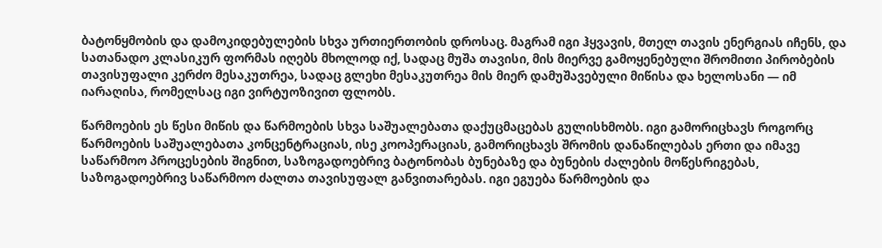ბატონყმობის და დამოკიდებულების სხვა ურთიერთობის დროსაც. მაგრამ იგი ჰყვავის, მთელ თავის ენერგიას იჩენს, და სათანადო კლასიკურ ფორმას იღებს მხოლოდ იქ, სადაც მუშა თავისი, მის მიერვე გამოყენებული შრომითი პირობების თავისუფალი კერძო მესაკუთრეა, სადაც გლეხი მესაკუთრეა მის მიერ დამუშავებული მიწისა და ხელოსანი — იმ იარაღისა, რომელსაც იგი ვირტუოზივით ფლობს.

წარმოების ეს წესი მიწის და წარმოების სხვა საშუალებათა დაქუცმაცებას გულისხმობს. იგი გამორიცხავს როგორც წარმოების საშუალებათა კონცენტრაციას, ისე კოოპერაციას, გამორიცხავს შრომის დანაწილებას ერთი და იმავე საწარმოო პროცესების შიგნით, საზოგადოებრივ ბატონობას ბუნებაზე და ბუნების ძალების მოწესრიგებას, საზოგადოებრივ საწარმოო ძალთა თავისუფალ განვითარებას. იგი ეგუება წარმოების და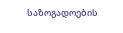საზოგადოების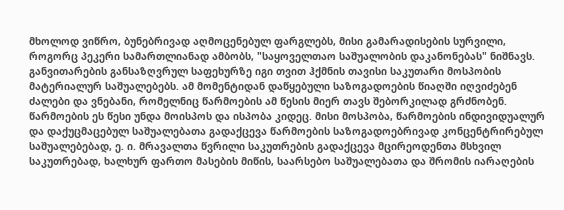მხოლოდ ვიწრო, ბუნებრივად აღმოცენებულ ფარგლებს, მისი გამარადისების სურვილი, როგორც პეკერი სამართლიანად ამბობს, "საყოველთაო საშუალობის დაკანონებას" ნიშნავს. განვითარების განსაზღვრულ საფეხურზე იგი თვით ჰქმნის თავისი საკუთარი მოსპობის მატერიალურ საშუალებებს. ამ მომენტიდან დაწყებული საზოგადოების წიაღში იღვიძებენ ძალები და ვნებანი, რომელნიც წარმოების ამ წესის მიერ თავს შებორკილად გრძნობენ. წარმოების ეს წესი უნდა მოისპოს და ისპობა კიდეც. მისი მოსპობა, წარმოების ინდივიდუალურ და დაქუცმაცებულ საშუალებათა გადაქცევა წარმოების საზოგადოებრივად კონცენტრირებულ საშუალებებად, ე. ი. მრავალთა წვრილი საკუთრების გადაქცევა მცირეოდენთა მსხვილ საკუთრებად, ხალხურ ფართო მასების მიწის, საარსებო საშუალებათა და შრომის იარაღების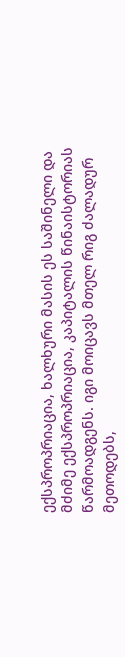ექსპროპრიაცია, ხალხური მასის ეს საშინელი და მძიმე ექსპროპრიაცია, კაპიტალის წინაისტორიას წარმოადგენს. იგი მოიცავს მთელ რიგ ძალადურ მეთოდებს,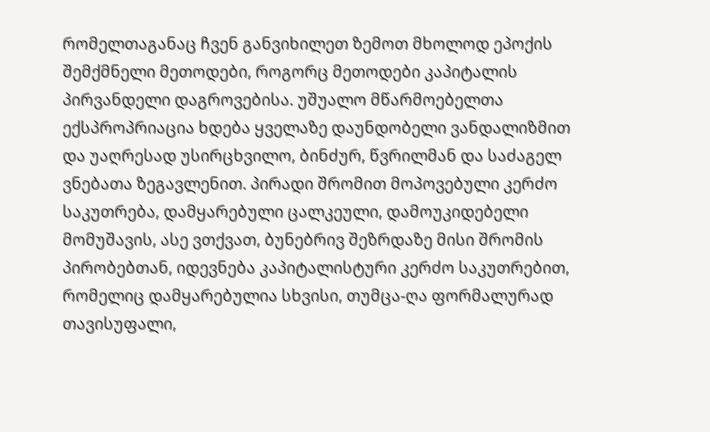რომელთაგანაც ჩვენ განვიხილეთ ზემოთ მხოლოდ ეპოქის შემქმნელი მეთოდები, როგორც მეთოდები კაპიტალის პირვანდელი დაგროვებისა. უშუალო მწარმოებელთა ექსპროპრიაცია ხდება ყველაზე დაუნდობელი ვანდალიზმით და უაღრესად უსირცხვილო, ბინძურ, წვრილმან და საძაგელ ვნებათა ზეგავლენით. პირადი შრომით მოპოვებული კერძო საკუთრება, დამყარებული ცალკეული, დამოუკიდებელი მომუშავის, ასე ვთქვათ, ბუნებრივ შეზრდაზე მისი შრომის პირობებთან, იდევნება კაპიტალისტური კერძო საკუთრებით, რომელიც დამყარებულია სხვისი, თუმცა-ღა ფორმალურად თავისუფალი,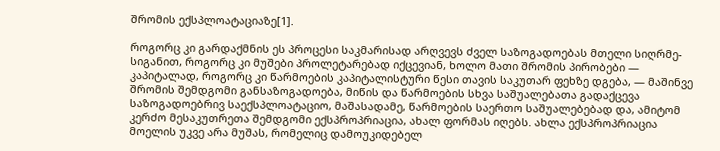შრომის ექსპლოატაციაზე[1].

როგორც კი გარდაქმნის ეს პროცესი საკმარისად არღვევს ძველ საზოგადოებას მთელი სიღრმე-სიგანით, როგორც კი მუშები პროლეტარებად იქცევიან, ხოლო მათი შრომის პირობები — კაპიტალად, როგორც კი წარმოების კაპიტალისტური წესი თავის საკუთარ ფეხზე დგება, — მაშინვე შრომის შემდგომი განსაზოგადოება, მიწის და წარმოების სხვა საშუალებათა გადაქცევა საზოგადოებრივ საექსპლოატაციო, მაშასადამე, წარმოების საერთო საშუალებებად და, ამიტომ კერძო მესაკუთრეთა შემდგომი ექსპროპრიაცია, ახალ ფორმას იღებს. ახლა ექსპროპრიაცია მოელის უკვე არა მუშას, რომელიც დამოუკიდებელ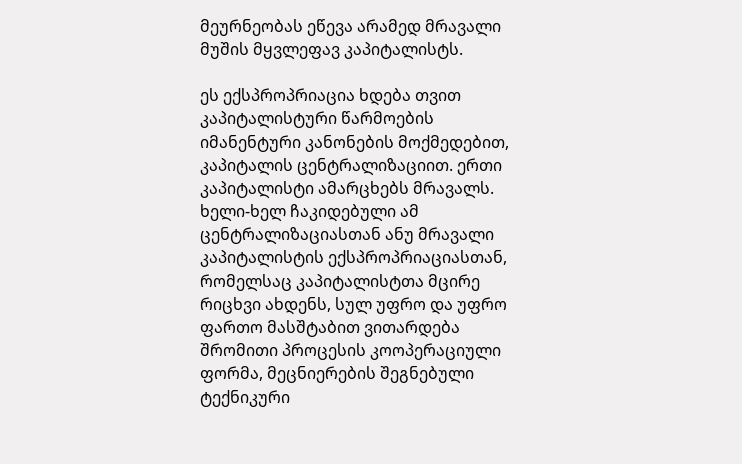მეურნეობას ეწევა არამედ მრავალი მუშის მყვლეფავ კაპიტალისტს.

ეს ექსპროპრიაცია ხდება თვით კაპიტალისტური წარმოების იმანენტური კანონების მოქმედებით, კაპიტალის ცენტრალიზაციით. ერთი კაპიტალისტი ამარცხებს მრავალს. ხელი-ხელ ჩაკიდებული ამ ცენტრალიზაციასთან ანუ მრავალი კაპიტალისტის ექსპროპრიაციასთან, რომელსაც კაპიტალისტთა მცირე რიცხვი ახდენს, სულ უფრო და უფრო ფართო მასშტაბით ვითარდება შრომითი პროცესის კოოპერაციული ფორმა, მეცნიერების შეგნებული ტექნიკური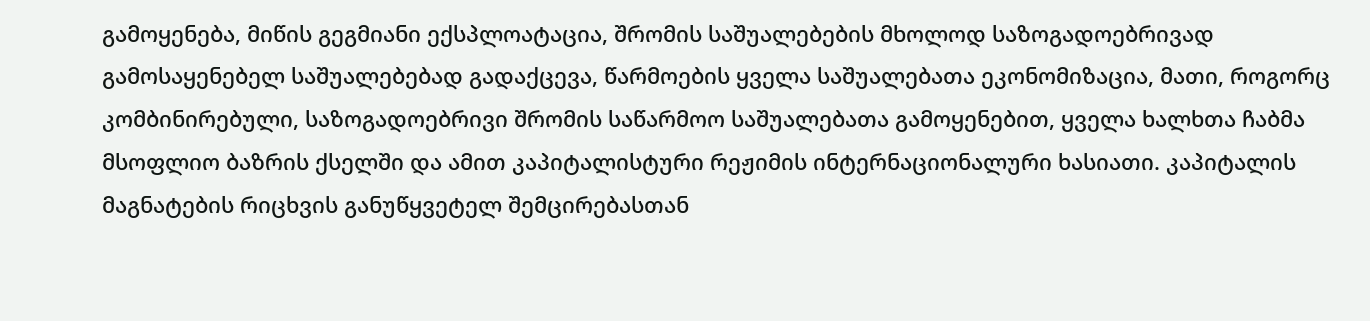გამოყენება, მიწის გეგმიანი ექსპლოატაცია, შრომის საშუალებების მხოლოდ საზოგადოებრივად გამოსაყენებელ საშუალებებად გადაქცევა, წარმოების ყველა საშუალებათა ეკონომიზაცია, მათი, როგორც კომბინირებული, საზოგადოებრივი შრომის საწარმოო საშუალებათა გამოყენებით, ყველა ხალხთა ჩაბმა მსოფლიო ბაზრის ქსელში და ამით კაპიტალისტური რეჟიმის ინტერნაციონალური ხასიათი. კაპიტალის მაგნატების რიცხვის განუწყვეტელ შემცირებასთან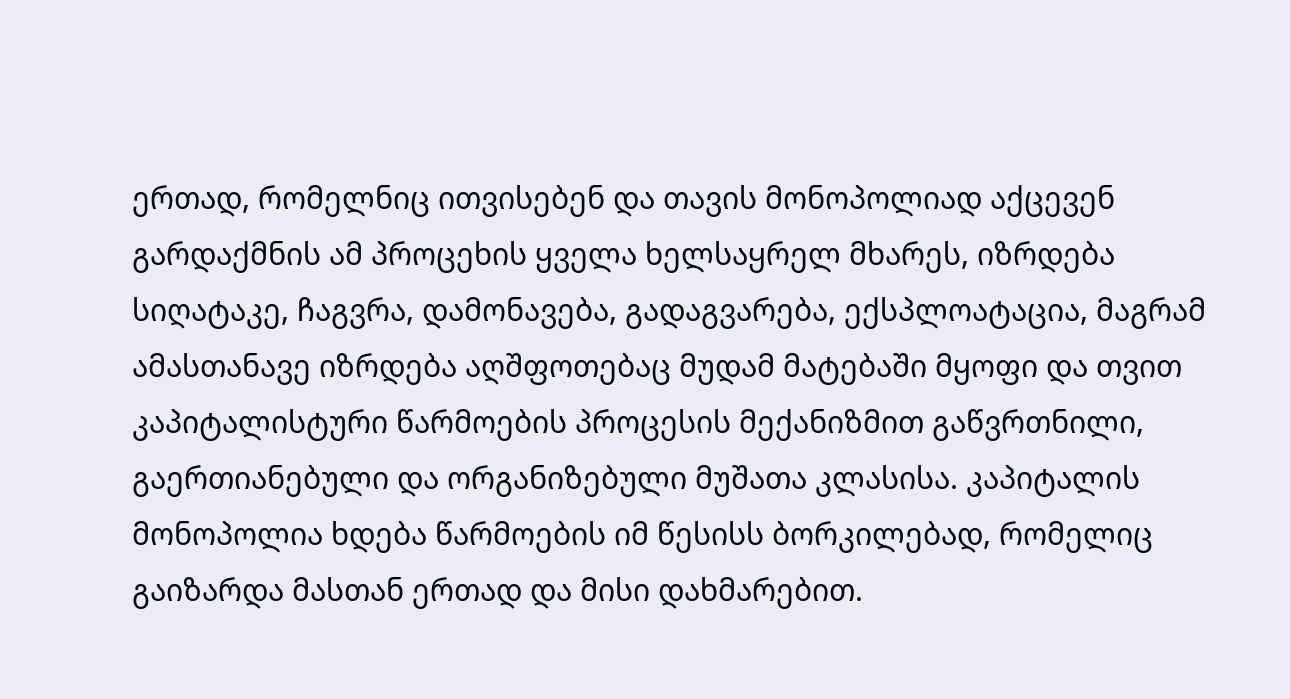ერთად, რომელნიც ითვისებენ და თავის მონოპოლიად აქცევენ გარდაქმნის ამ პროცეხის ყველა ხელსაყრელ მხარეს, იზრდება სიღატაკე, ჩაგვრა, დამონავება, გადაგვარება, ექსპლოატაცია, მაგრამ ამასთანავე იზრდება აღშფოთებაც მუდამ მატებაში მყოფი და თვით კაპიტალისტური წარმოების პროცესის მექანიზმით გაწვრთნილი, გაერთიანებული და ორგანიზებული მუშათა კლასისა. კაპიტალის მონოპოლია ხდება წარმოების იმ წესისს ბორკილებად, რომელიც გაიზარდა მასთან ერთად და მისი დახმარებით.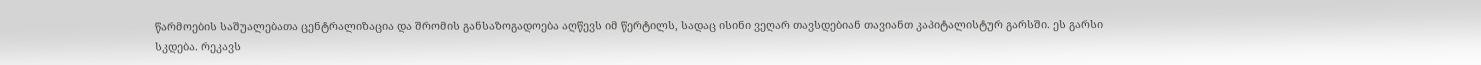წარმოების საშუალებათა ცენტრალიზაცია და შრომის განსაზოგადოება აღწევს იმ წერტილს, სადაც ისინი ვეღარ თავსდებიან თავიანთ კაპიტალისტურ გარსში. ეს გარსი სკდება. რეკავს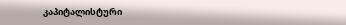კაპიტალისტური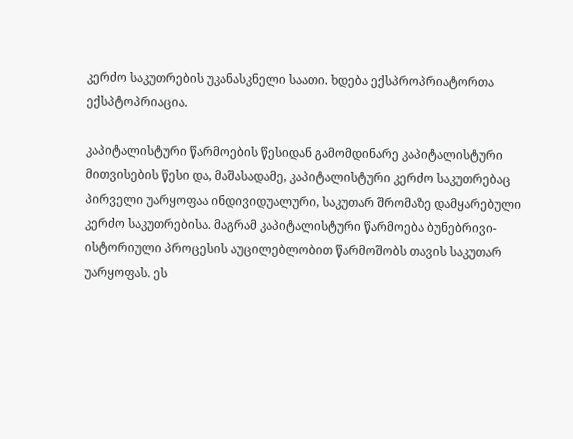კერძო საკუთრების უკანასკნელი საათი. ხდება ექსპროპრიატორთა ექსპტოპრიაცია.

კაპიტალისტური წარმოების წესიდან გამომდინარე კაპიტალისტური მითვისების წესი და, მაშასადამე, კაპიტალისტური კერძო საკუთრებაც პირველი უარყოფაა ინდივიდუალური, საკუთარ შრომაზე დამყარებული კერძო საკუთრებისა. მაგრამ კაპიტალისტური წარმოება ბუნებრივი-ისტორიული პროცესის აუცილებლობით წარმოშობს თავის საკუთარ უარყოფას. ეს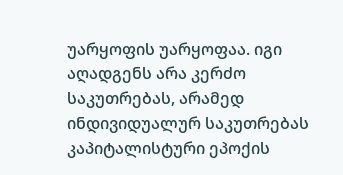უარყოფის უარყოფაა. იგი აღადგენს არა კერძო საკუთრებას, არამედ ინდივიდუალურ საკუთრებას კაპიტალისტური ეპოქის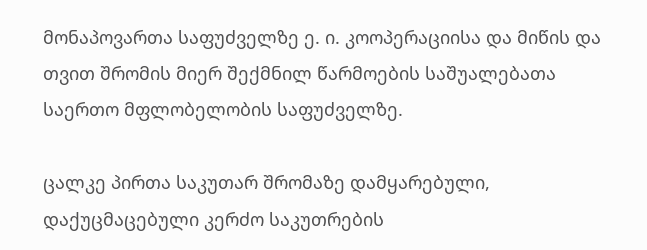მონაპოვართა საფუძველზე ე. ი. კოოპერაციისა და მიწის და თვით შრომის მიერ შექმნილ წარმოების საშუალებათა საერთო მფლობელობის საფუძველზე.

ცალკე პირთა საკუთარ შრომაზე დამყარებული, დაქუცმაცებული კერძო საკუთრების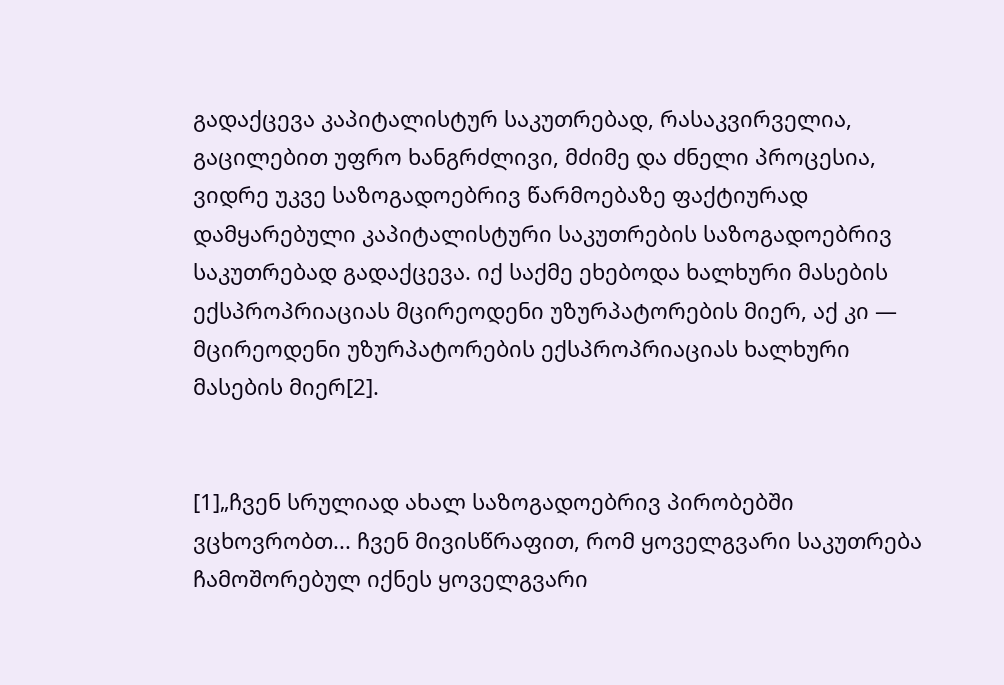გადაქცევა კაპიტალისტურ საკუთრებად, რასაკვირველია, გაცილებით უფრო ხანგრძლივი, მძიმე და ძნელი პროცესია, ვიდრე უკვე საზოგადოებრივ წარმოებაზე ფაქტიურად დამყარებული კაპიტალისტური საკუთრების საზოგადოებრივ საკუთრებად გადაქცევა. იქ საქმე ეხებოდა ხალხური მასების ექსპროპრიაციას მცირეოდენი უზურპატორების მიერ, აქ კი — მცირეოდენი უზურპატორების ექსპროპრიაციას ხალხური მასების მიერ[2].


[1]„ჩვენ სრულიად ახალ საზოგადოებრივ პირობებში ვცხოვრობთ... ჩვენ მივისწრაფით, რომ ყოველგვარი საკუთრება ჩამოშორებულ იქნეს ყოველგვარი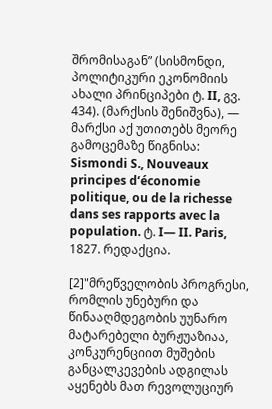შრომისაგან” (სისმონდი, პოლიტიკური ეკონომიის ახალი პრინციპები ტ. II, გვ. 434). (მარქსის შენიშვნა), — მარქსი აქ უთითებს მეორე გამოცემაზე წიგნისა: Sismondi S., Nouveaux principes d‘économie politique, ou de la richesse dans ses rapports avec la population. ტ. I— II. Paris, 1827. რედაქცია.

[2]"მრეწველობის პროგრესი, რომლის უნებური და წინააღმდეგობის უუნარო მატარებელი ბურჟუაზიაა, კონკურენციით მუშების განცალკევების ადგილას აყენებს მათ რევოლუციურ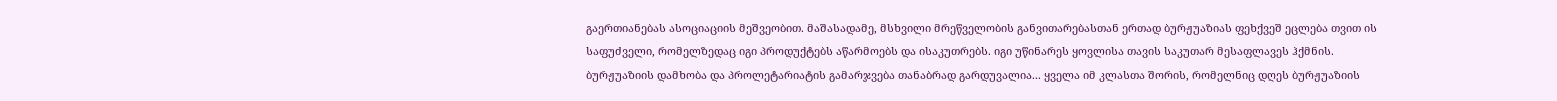გაერთიანებას ასოციაციის მეშვეობით. მაშასადამე, მსხვილი მრეწველობის განვითარებასთან ერთად ბურჟუაზიას ფეხქვეშ ეცლება თვით ის საფუძველი, რომელზედაც იგი პროდუქტებს აწარმოებს და ისაკუთრებს. იგი უწინარეს ყოვლისა თავის საკუთარ მესაფლავეს ჰქმნის. ბურჟუაზიის დამხობა და პროლეტარიატის გამარჯვება თანაბრად გარდუვალია... ყველა იმ კლასთა შორის, რომელნიც დღეს ბურჟუაზიის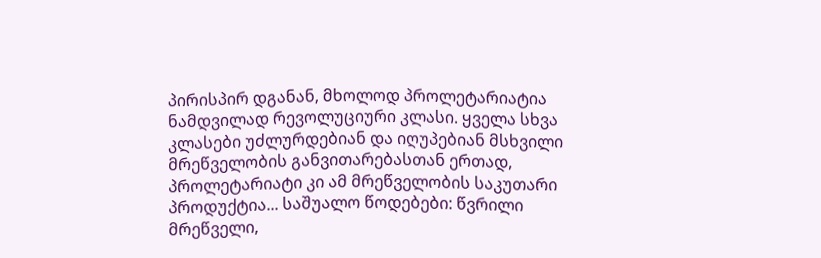პირისპირ დგანან, მხოლოდ პროლეტარიატია ნამდვილად რევოლუციური კლასი. ყველა სხვა კლასები უძლურდებიან და იღუპებიან მსხვილი მრეწველობის განვითარებასთან ერთად, პროლეტარიატი კი ამ მრეწველობის საკუთარი პროდუქტია... საშუალო წოდებები: წვრილი მრეწველი,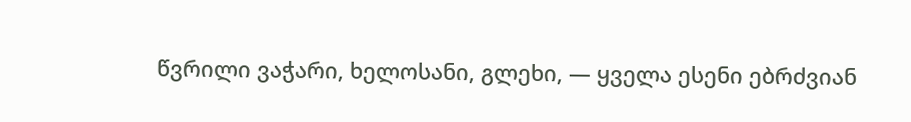წვრილი ვაჭარი, ხელოსანი, გლეხი, — ყველა ესენი ებრძვიან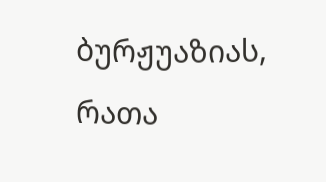ბურჟუაზიას, რათა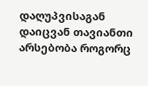დაღუპვისაგან დაიცვან თავიანთი არსებობა როგორც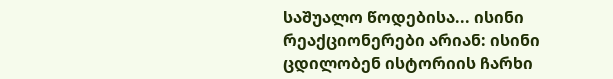საშუალო წოდებისა... ისინი რეაქციონერები არიან: ისინი ცდილობენ ისტორიის ჩარხი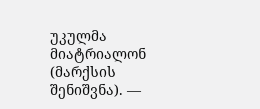უკულმა მიატრიალონ (მარქსის შენიშვნა). —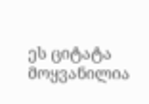ეს ციტატა მოყვანილია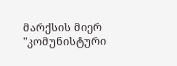მარქსის მიერ "კომუნისტური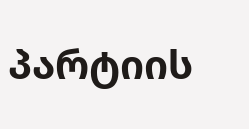პარტიის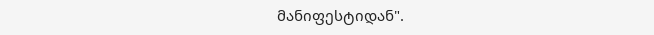მანიფესტიდან".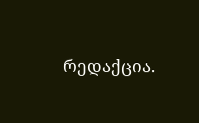რედაქცია.